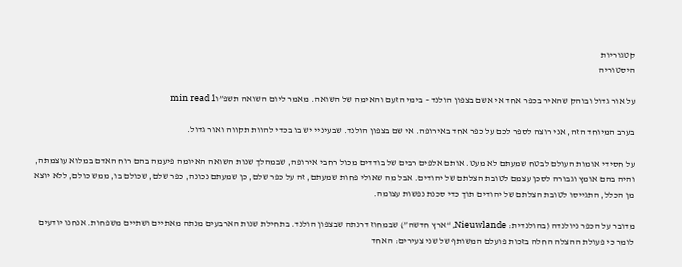קטגוריות
היסטוריה

על אור גדול ובוהק שהאיר בכפר אחד אי אשם בצפון הולנד – בימי הזעם והאימה של השואה. מאמר ליום השואה תשפ”ו1 min read

בערב המיוחד הזה, אני רוצה לספר לכם על כפר אחד באירופה. אי שם בצפון הולנד. שבעיניי יש בו בכדי להוות תקווה ואור גדול.

על חסידי אומות העולם לבטח שמעתם לא מעט. אותם אלפים רבים של בודדים מכול רחבי אירופה, שבמהלך שנות השואה האיומה פיעמה בהם רוח האדם במלוא עוצמתה, והיה בהם אומץ וגבורה לסכן עצמם לטובת הצלתם של יהודים. אבל מה שאולי פחות שמעתם, זה על כפר שלם, כן שמעתם נכונה, כפר שלם, שכולם בו, ממש כולם, ללא יוצא מן הכלל, התגייסו לטובת הצלתם של יהודים תוך כדי סכנת נפשות עצומה.

מדובר על הכפר ניולנדה (בהולנדית: Nieuwlande, “ארץ חדשה”) שבמחוז דרנתה שבצפון הולנד. בתחילת שנות הארבעים מנתה מאתיים ושתיים משפחות. אנחנו יודעים לומר כי פעולת ההצלה החלה בזכות פועלם המשותף של שני צעירים: האחד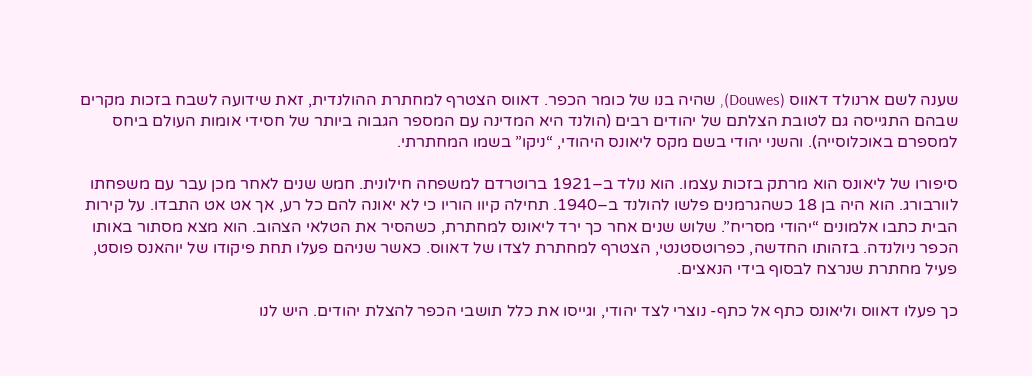שענה לשם ארנולד דאווס (Douwes), שהיה בנו של כומר הכפר. דאווס הצטרף למחתרת ההולנדית, זאת שידועה לשבח בזכות מקרים שבהם התגייסה גם לטובת הצלתם של יהודים רבים (הולנד היא המדינה עם המספר הגבוה ביותר של חסידי אומות העולם ביחס למספרם באוכלוסייה). והשני יהודי בשם מקס ליאונס היהודי, “ניקו” בשמו המחתרתי.

סיפורו של ליאונס הוא מרתק בזכות עצמו. הוא נולד ב–1921 ברוטרדם למשפחה חילונית. חמש שנים לאחר מכן עבר עם משפחתו לוורבורג. הוא היה בן 18 כשהגרמנים פלשו להולנד ב–1940. תחילה קיוו הוריו כי לא יאונה להם כל רע, אך אט אט התבדו. על קירות הבית כתבו אלמונים “יהודי מסריח”. שלוש שנים אחר כך ירד ליאונס למחתרת, כשהסיר את הטלאי הצהוב. הוא מצא מסתור באותו הכפר ניולנדה. בזהותו החדשה, כפרוטסטנטי, הצטרף למחתרת לצדו של דאווס. כאשר שניהם פעלו תחת פיקודו של יוהאנס פוסט, פעיל מחתרת שנרצח לבסוף בידי הנאצים.

כך פעלו דאווס וליאונס כתף אל כתף- נוצרי לצד יהודי, וגייסו את כלל תושבי הכפר להצלת יהודים. היש לנו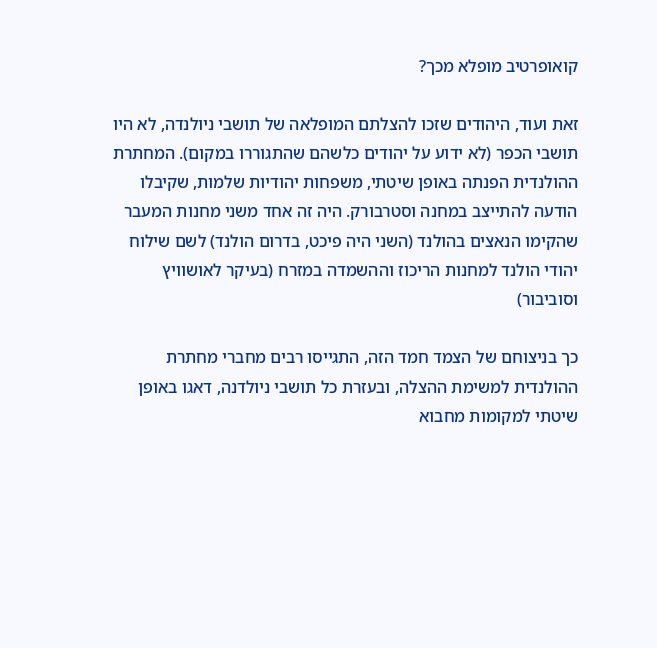קואופרטיב מופלא מכך?

זאת ועוד, היהודים שזכו להצלתם המופלאה של תושבי ניולנדה, לא היו תושבי הכפר (לא ידוע על יהודים כלשהם שהתגוררו במקום). המחתרת ההולנדית הפנתה באופן שיטתי, משפחות יהודיות שלמות, שקיבלו הודעה להתייצב במחנה וסטרבורק. היה זה אחד משני מחנות המעבר שהקימו הנאצים בהולנד (השני היה פיכט, בדרום הולנד) לשם שילוח יהודי הולנד למחנות הריכוז וההשמדה במזרח (בעיקר לאושוויץ וסוביבור)

כך בניצוחם של הצמד חמד הזה, התגייסו רבים מחברי מחתרת ההולנדית למשימת ההצלה, ובעזרת כל תושבי ניולדנה, דאגו באופן שיטתי למקומות מחבוא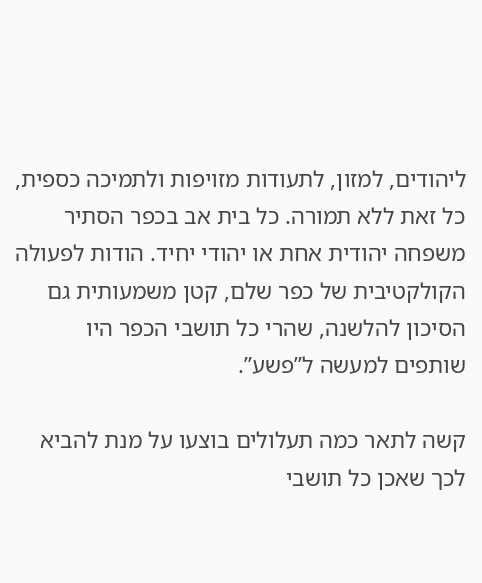ליהודים, למזון, לתעודות מזויפות ולתמיכה כספית, כל זאת ללא תמורה. כל בית אב בכפר הסתיר משפחה יהודית אחת או יהודי יחיד. הודות לפעולה הקולקטיבית של כפר שלם, קטן משמעותית גם הסיכון להלשנה, שהרי כל תושבי הכפר היו שותפים למעשה ל”פשע”.

קשה לתאר כמה תעלולים בוצעו על מנת להביא לכך שאכן כל תושבי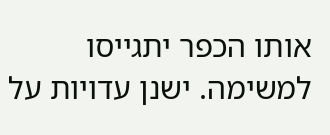אותו הכפר יתגייסו למשימה. ישנן עדויות על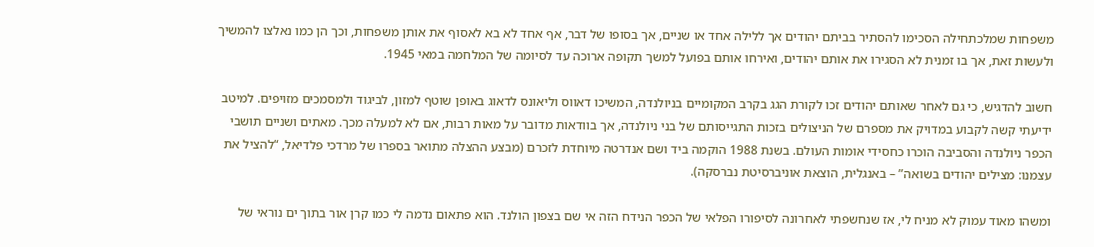משפחות שמלכתחילה הסכימו להסתיר בביתם יהודים אך ללילה אחד או שניים, אך בסופו של דבר, אף אחד לא בא לאסוף את אותן משפחות, וכך הן כמו נאלצו להמשיך ולעשות זאת, אך בו זמנית לא הסגירו את אותם יהודים, ואירחו אותם בפועל למשך תקופה ארוכה עד לסיומה של המלחמה במאי 1945.

חשוב להדגיש, כי גם לאחר שאותם יהודים זכו לקורת הגג בקרב המקומיים בניולנדה, המשיכו דאווס וליאונס לדאוג באופן שוטף למזון, לביגוד ולמסמכים מזויפים. למיטב ידיעתי קשה לקבוע במדויק את מספרם של הניצולים בזכות התגייסותם של בני ניולנדה, אך בוודאות מדובר על מאות רבות, אם לא למעלה מכך. מאתים ושניים תושבי הכפר ניולנדה והסביבה הוכרו כחסידי אומות העולם. בשנת 1988 הוקמה ביד ושם אנדרטה מיוחדת לזכרם (מבצע ההצלה מתואר בספרו של מרדכי פלדיאל, “להציל את עצמנו: מצילים יהודים בשואה” – באנגלית, הוצאת אוניברסיטת נברסקה).

ומשהו מאוד עמוק לא מניח לי, אז שנחשפתי לאחרונה לסיפורו הפלאי של הכפר הנידח הזה אי שם בצפון הולנד. הוא פתאום נדמה לי כמו קרן אור בתוך ים נוראי של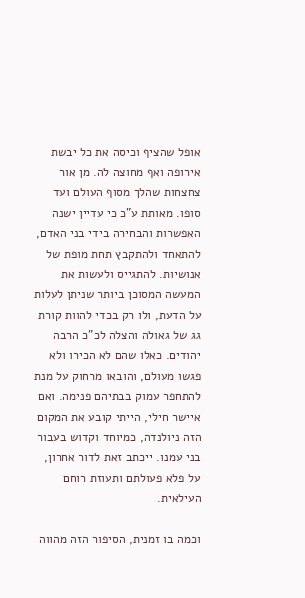אופל שהציף וכיסה את כל יבשת אירופה ואף מחוצה לה. מן אור צחצחות שהלך מסוף העולם ועד סופו. מאותת ע”כ כי עדיין ישנה האפשרות והבחירה בידי בני האדם, להתאחד ולהתקבץ תחת מופת של אנושיות. להתגייס ולעשות את המעשה המסוכן ביותר שניתן לעלות על הדעת, ולו רק בכדי להוות קורת גג של גאולה והצלה לכ”כ הרבה יהודים. כאלו שהם לא הכירו ולא פגשו מעולם, והובאו מרחוק על מנת להתחפר עמוק בבתיהם פנימה. ואם איישר חילי, הייתי קובע את המקום הזה ניולנדה, כמיוחד וקדוש בעבור בני עמנו. ייכתב זאת לדור אחרון, על פלא פעולתם ותעוזת רוחם העילאית.

וכמה בו זמנית, הסיפור הזה מהווה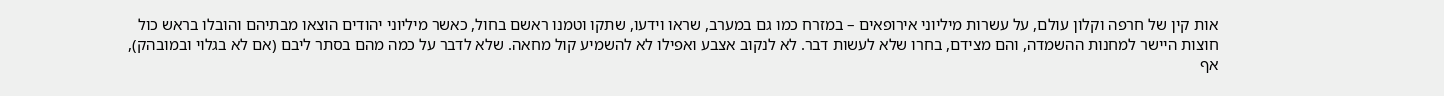אות קין של חרפה וקלון עולם, על עשרות מיליוני אירופאים – במזרח כמו גם במערב, שראו וידעו, שתקו וטמנו ראשם בחול, כאשר מיליוני יהודים הוצאו מבתיהם והובלו בראש כול חוצות היישר למחנות ההשמדה, והם מצידם, בחרו שלא לעשות דבר. לא לנקוב אצבע ואפילו לא להשמיע קול מחאה. שלא לדבר על כמה מהם בסתר ליבם (אם לא בגלוי ובמובהק), אף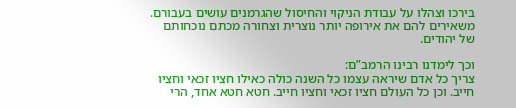בירכו וצהלו על עבודת הניקוי והחיסול שהגרמנים עושים בעבורם. משאירים להם את אירופה יותר נוצרית וצחורה מכתם נוכחותם של יהודים.

וכך לימדנו רבינו הרמב”ם:
צריך כל אדם שיראה עצמו כל השנה כולה כאילו חציו זכאי וחציו חייב. וכן כל העולם חציו זכאי וחציו חייב. חטא חטא אחד, הרי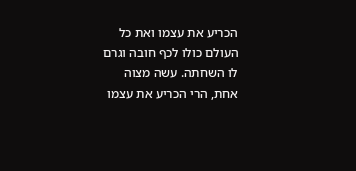הכריע את עצמו ואת כל העולם כולו לכף חובה וגרם לו השחתה. עשה מצוה אחת, הרי הכריע את עצמו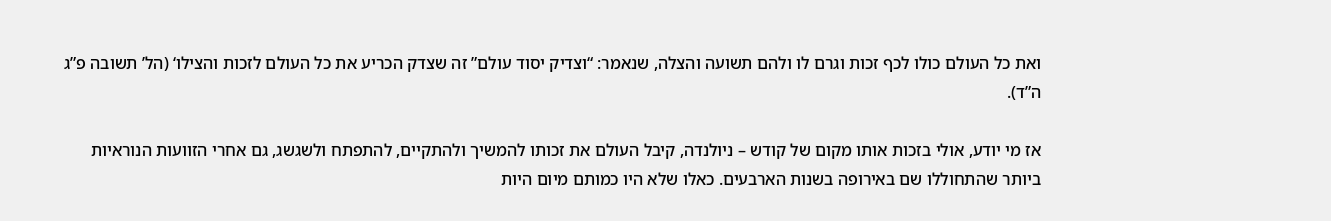ואת כל העולם כולו לכף זכות וגרם לו ולהם תשועה והצלה, שנאמר: “וצדיק יסוד עולם” זה שצדק הכריע את כל העולם לזכות והצילו‘ (הל’ תשובה פ”ג ה”ד).

אז מי יודע, אולי בזכות אותו מקום של קודש – ניולנדה, קיבל העולם את זכותו להמשיך ולהתקיים, להתפתח ולשגשג, גם אחרי הזוועות הנוראיות ביותר שהתחוללו שם באירופה בשנות הארבעים. כאלו שלא היו כמותם מיום היות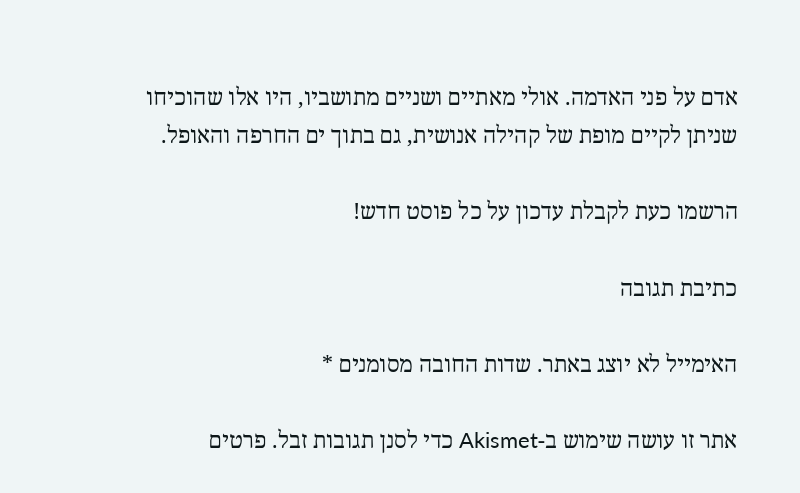אדם על פני האדמה. אולי מאתיים ושניים מתושביו, היו אלו שהוכיחו שניתן לקיים מופת של קהילה אנושית, גם בתוך ים החרפה והאופל.

הרשמו כעת לקבלת עדכון על כל פוסט חדש!

כתיבת תגובה

האימייל לא יוצג באתר. שדות החובה מסומנים *

אתר זו עושה שימוש ב-Akismet כדי לסנן תגובות זבל. פרטים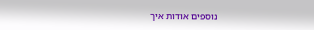נוספים אודות איך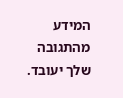המידע מהתגובה שלך יעובד.